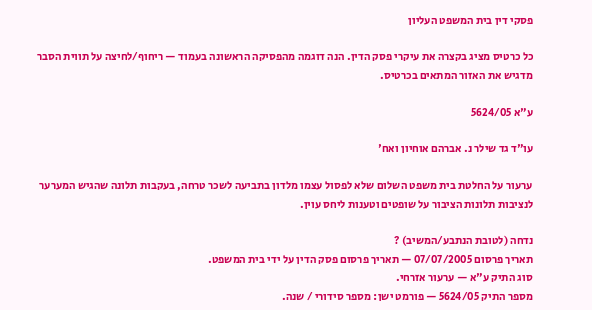פסקי דין בית המשפט העליון

כל כרטיס מציג בקצרה את עיקרי פסק הדין. הנה דוגמה מהפסיקה הראשונה בעמוד — ריחוף/לחיצה על תווית הסבר מדגיש את האזור המתאים בכרטיס.

ע"א 5624/05

עו"ד גד שילר נ. אברהם אוחיון ואח'

ערעור על החלטת בית משפט השלום שלא לפסול עצמו מלדון בתביעה לשכר טרחה, בעקבות תלונה שהגיש המערער לנציבות תלונות הציבור על שופטים וטענות ליחס עוין.

נדחה (לטובת הנתבע/המשיב) ?
תאריך פרסום 07/07/2005 — תאריך פרסום פסק הדין על ידי בית המשפט.
סוג התיק ע"א — ערעור אזרחי.
מספר התיק 5624/05 — פורמט ישן: מספר סידורי / שנה.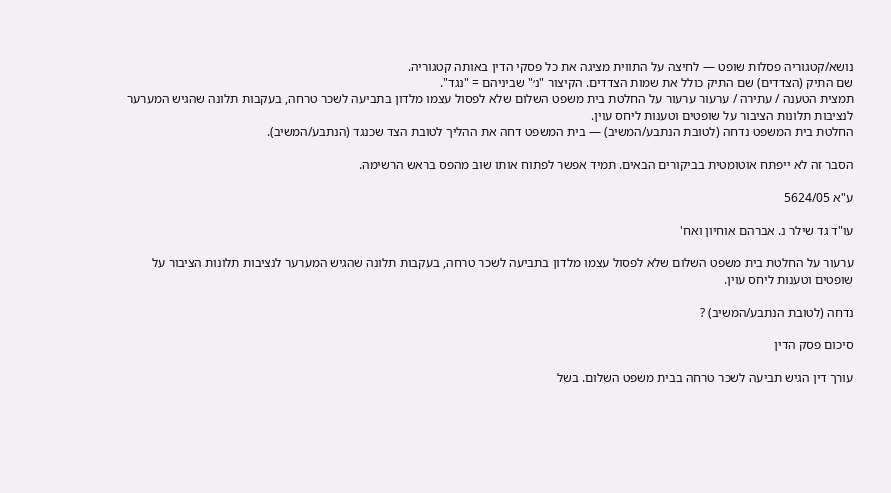נושא/קטגוריה פסלות שופט — לחיצה על התווית מציגה את כל פסקי הדין באותה קטגוריה.
שם התיק (הצדדים) שם התיק כולל את שמות הצדדים. הקיצור "נ׳" שביניהם = "נגד".
תמצית הטענה / עתירה / ערעור ערעור על החלטת בית משפט השלום שלא לפסול עצמו מלדון בתביעה לשכר טרחה, בעקבות תלונה שהגיש המערער לנציבות תלונות הציבור על שופטים וטענות ליחס עוין.
החלטת בית המשפט נדחה (לטובת הנתבע/המשיב) — בית המשפט דחה את ההליך לטובת הצד שכנגד (הנתבע/המשיב).

הסבר זה לא ייפתח אוטומטית בביקורים הבאים. תמיד אפשר לפתוח אותו שוב מהפס בראש הרשימה.

ע"א 5624/05

עו"ד גד שילר נ. אברהם אוחיון ואח'

ערעור על החלטת בית משפט השלום שלא לפסול עצמו מלדון בתביעה לשכר טרחה, בעקבות תלונה שהגיש המערער לנציבות תלונות הציבור על שופטים וטענות ליחס עוין.

נדחה (לטובת הנתבע/המשיב) ?

סיכום פסק הדין

עורך דין הגיש תביעה לשכר טרחה בבית משפט השלום. בשל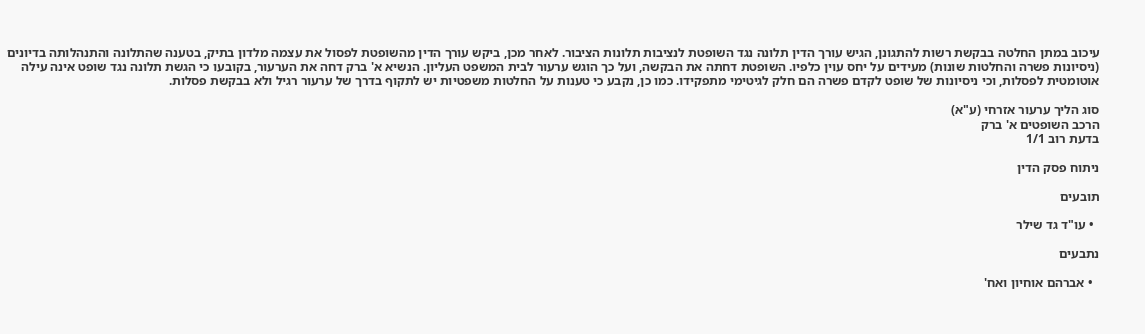עיכוב במתן החלטה בבקשת רשות להתגונן, הגיש עורך הדין תלונה נגד השופטת לנציבות תלונות הציבור. לאחר מכן, ביקש עורך הדין מהשופטת לפסול את עצמה מלדון בתיק, בטענה שהתלונה והתנהלותה בדיונים (ניסיונות פשרה והחלטות שונות) מעידים על יחס עוין כלפיו. השופטת דחתה את הבקשה, ועל כך הוגש ערעור לבית המשפט העליון. הנשיא א' ברק דחה את הערעור, בקובעו כי הגשת תלונה נגד שופט אינה עילה אוטומטית לפסלות, וכי ניסיונות של שופט לקדם פשרה הם חלק לגיטימי מתפקידו. כמו כן, נקבע כי טענות על החלטות משפטיות יש לתקוף בדרך של ערעור רגיל ולא בבקשת פסלות.

סוג הליך ערעור אזרחי (ע"א)
הרכב השופטים א' ברק
בדעת רוב 1/1

ניתוח פסק הדין

תובעים

  • עו"ד גד שילר

נתבעים

  • אברהם אוחיון ואח'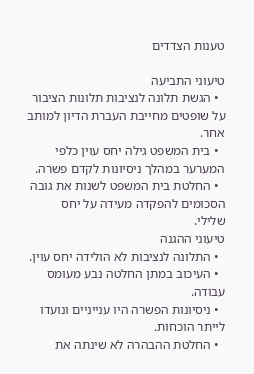טענות הצדדים

טיעוני התביעה
  • הגשת תלונה לנציבות תלונות הציבור על שופטים מחייבת העברת הדיון למותב אחר.
  • בית המשפט גילה יחס עוין כלפי המערער במהלך ניסיונות לקדם פשרה.
  • החלטת בית המשפט לשנות את גובה הסכומים להפקדה מעידה על יחס שלילי.
טיעוני ההגנה
  • התלונה לנציבות לא הולידה יחס עוין.
  • העיכוב במתן החלטה נבע מעומס עבודה.
  • ניסיונות הפשרה היו ענייניים ונועדו לייתר הוכחות.
  • החלטת ההבהרה לא שינתה את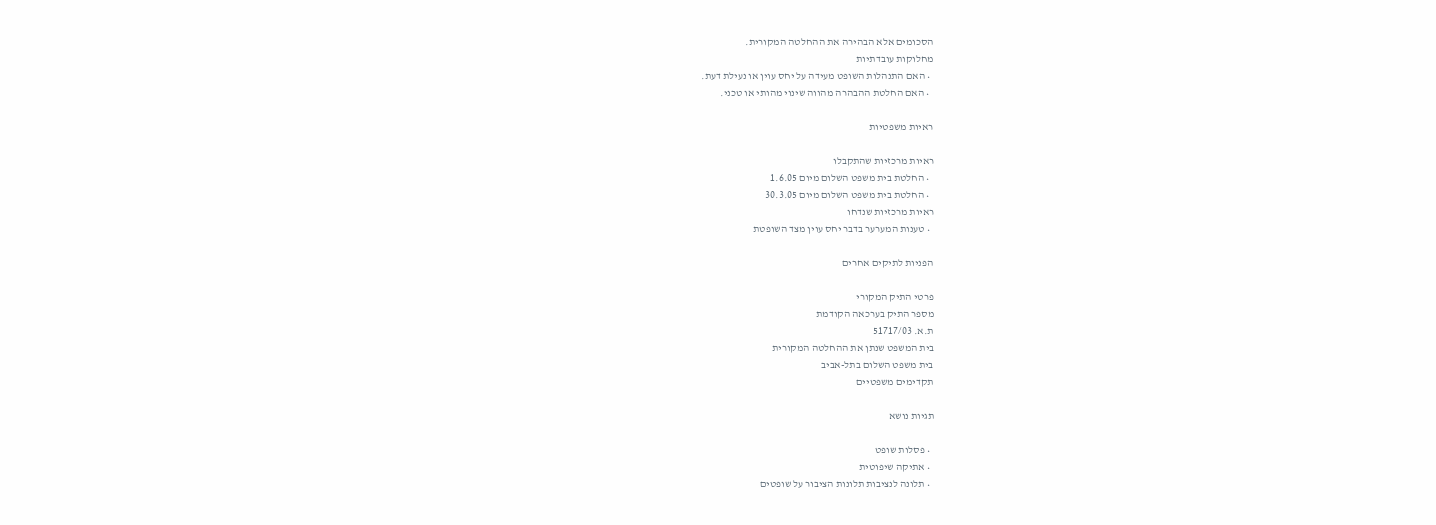הסכומים אלא הבהירה את ההחלטה המקורית.
מחלוקות עובדתיות
  • האם התנהלות השופט מעידה על יחס עוין או נעילת דעת.
  • האם החלטת ההבהרה מהווה שינוי מהותי או טכני.

ראיות משפטיות

ראיות מרכזיות שהתקבלו
  • החלטת בית משפט השלום מיום 1.6.05
  • החלטת בית משפט השלום מיום 30.3.05
ראיות מרכזיות שנדחו
  • טענות המערער בדבר יחס עוין מצד השופטת

הפניות לתיקים אחרים

פרטי התיק המקורי
מספר התיק בערכאה הקודמת
ת.א. 51717/03
בית המשפט שנתן את ההחלטה המקורית
בית משפט השלום בתל-אביב
תקדימים משפטיים

תגיות נושא

  • פסלות שופט
  • אתיקה שיפוטית
  • תלונה לנציבות תלונות הציבור על שופטים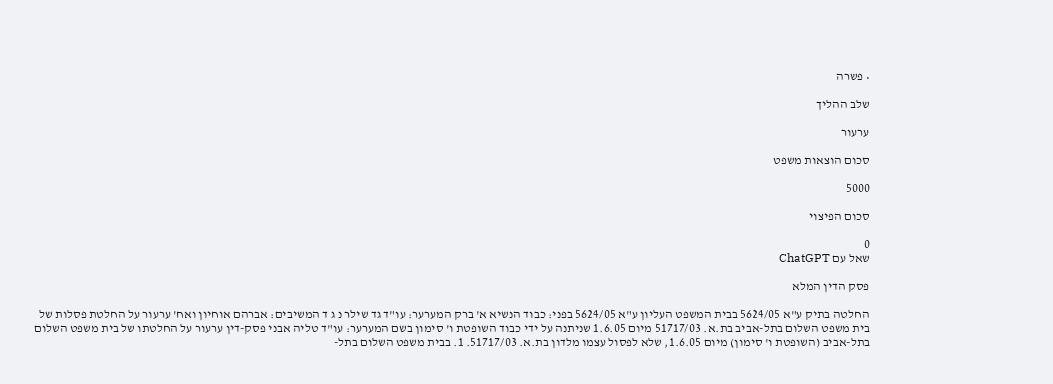• פשרה

שלב ההליך

ערעור

סכום הוצאות משפט

5000

סכום הפיצוי

0
שאל עם ChatGPT

פסק הדין המלא

החלטה בתיק ע"א 5624/05 בבית המשפט העליון ע"א 5624/05 בפני: כבוד הנשיא א' ברק המערער: עו"ד גד שילר נ ג ד המשיבים: אברהם אוחיון ואח' ערעור על החלטת פסלות של בית משפט השלום בתל-אביב בת.א. 51717/03 מיום 1.6.05 שניתנה על ידי כבוד השופטת ו' סימון בשם המערער: עו"ד טליה אבני פסק-דין ערעור על החלטתו של בית משפט השלום בתל-אביב (השופטת ו' סימון) מיום 1.6.05, שלא לפסול עצמו מלדון בת.א. 51717/03. 1. בבית משפט השלום בתל-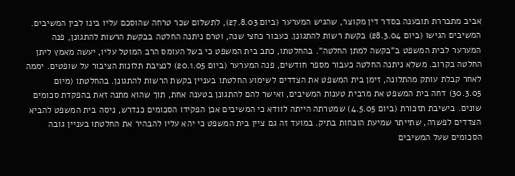אביב מתבררת תובענה בסדר דין מקוצר, שהגיש המערער (ביום 27.8.03), לתשלום שכר טרחה שהוסכם עליו בינו לבין המשיבים. המשיבים הגישו (ביום 28.3.04) בקשת רשות להתגונן. כעבור כחצי שנה, וטרם ניתנה החלטה בבקשת הרשות להתגונן, פנה המערער לבית המשפט ב"בקשה למתן החלטה". בהחלטתו, כתב בית המשפט כי בשל העומס הרב המוטל עליו, יעשה מאמץ ליתן החלטה בקרוב. משלא ניתנה החלטה כעבור מספר חודשים, פנה המערער (ביום 20.1.05) לנציבת תלונות הציבור על שופטים. יממה לאחר קבלת עותק מהתלונה, זימן בית המשפט את הצדדים לשימוע החלטתו בעניין בקשת הרשות להתגונן. בהחלטתו (מיום 30.3.05) דחה בית המשפט את מרבית טענות המשיבים, ואישר להם להתגונן בטענה אחת, תוך שהוא מתנה זאת בהפקדת סכומים שונים. בישיבת תזכורת (ביום 4.5.05) שמטרתה הייתה לוודא כי המשיבים אכן הפקידו הסכומים כנדרש, ניסה בית המשפט להביא הצדדים לפשרה, שתייתר שמיעת הוכחות בתיק. במועד זה גם ציין בית המשפט כי יהא עליו להבהיר את החלטתו בעניין גובה הסכומים שעל המשיבים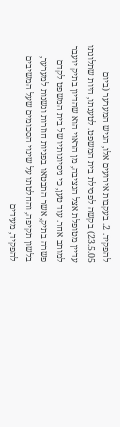להפקיד. 2. בעקבות אירועים אלו, הגיש המערער (ביום 23.5.05) בקשה לפסילת בית המשפט. לטענתו, היות שתלונתו עדיין מטופלת אצל הנציבה, מן הראוי הוא שהדיון בתיק יועבר למותב אחר. עוד טען, כי ניסיונותיו של בית המשפט לקדם פשרה בתיק, אשר התבטאו בפניות חוזרות ונשנות למערער, בלשון תקיפה, והחלטתו על שינוי הסכומים שעל המשיבים להפקיד, מעידים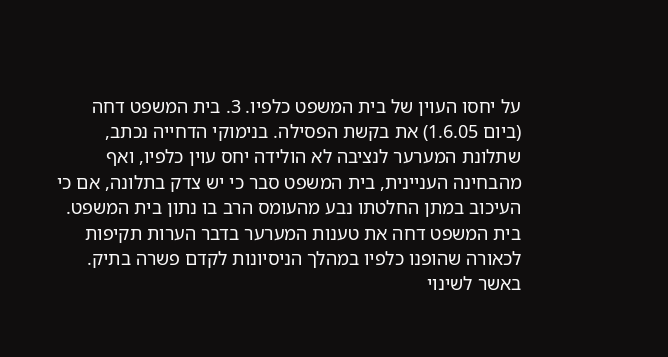על יחסו העוין של בית המשפט כלפיו. 3. בית המשפט דחה (ביום 1.6.05) את בקשת הפסילה. בנימוקי הדחייה נכתב, שתלונת המערער לנציבה לא הולידה יחס עוין כלפיו, ואף מהבחינה העניינית, בית המשפט סבר כי יש צדק בתלונה, אם כי העיכוב במתן החלטתו נבע מהעומס הרב בו נתון בית המשפט. בית המשפט דחה את טענות המערער בדבר הערות תקיפות לכאורה שהופנו כלפיו במהלך הניסיונות לקדם פשרה בתיק. באשר לשינוי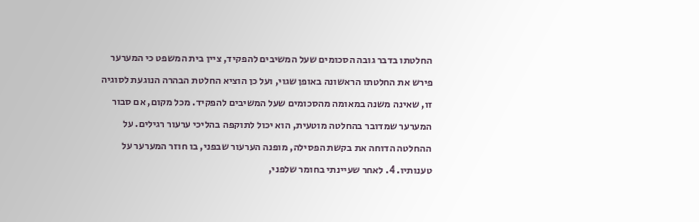החלטתו בדבר גובה הסכומים שעל המשיבים להפקיד, ציין בית המשפט כי המערער פירש את החלטתו הראשונה באופן שגוי, ועל כן הוציא החלטת הבהרה הנוגעת לסוגיה זו, שאינה משנה במאומה מהסכומים שעל המשיבים להפקיד. מכל מקום, אם סבור המערער שמדובר בהחלטה מוטעית, הוא יכול לתוקפה בהליכי ערעור רגילים. על ההחלטה הדוחה את בקשת הפסילה, מופנה הערעור שבפני, בו חוזר המערער על טענותיו. 4. לאחר שעיינתי בחומר שלפני,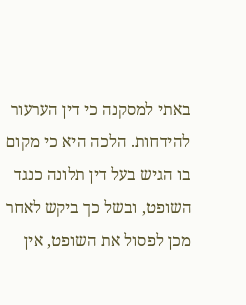באתי למסקנה כי דין הערעור להידחות. הלכה היא כי מקום בו הגיש בעל דין תלונה כנגד השופט, ובשל כך ביקש לאחר מכן לפסול את השופט, אין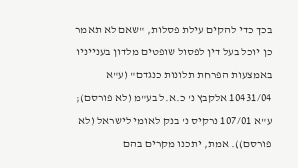בכך כדי להקים עילת פסלות, "שאם לא תאמר כן יוכל בעל דין לפסול שופטים מלדון בענייניו באמצעות הפרחת תלונות כנגדם" (ע"א 10431/04 אלקבץ נ' כ.א.ל בע"מ (לא פורסם); ע"א 107/01 נרקיס נ' בנק לאומי לישראל (לא פורסם)). אמת, יתכנו מקרים בהם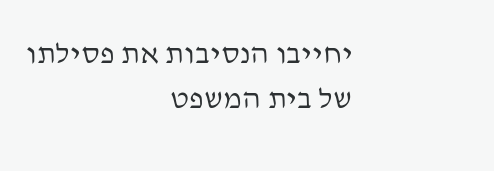יחייבו הנסיבות את פסילתו של בית המשפט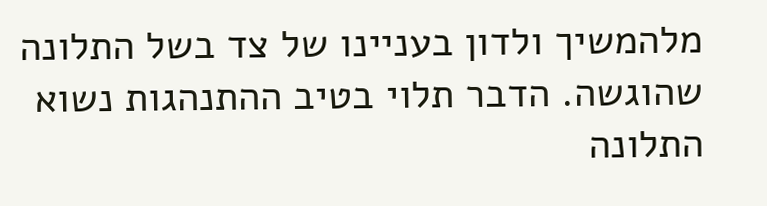מלהמשיך ולדון בעניינו של צד בשל התלונה שהוגשה. הדבר תלוי בטיב ההתנהגות נשוא התלונה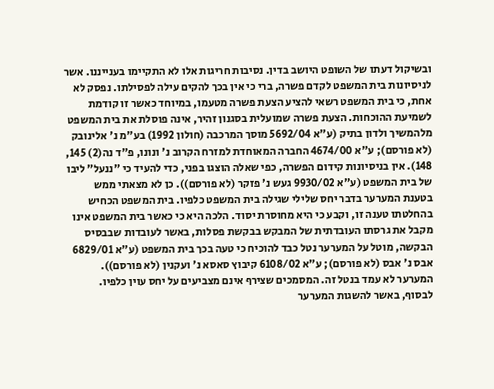ובשיקול דעתו של השופט היושב בדין. נסיבות חריגות אלו לא התקיימו בענייננו. אשר לניסיונות בית המשפט לקדם פשרה, ברי כי אין בכך להקים עילה לפסילתו. נפסק לא אחת, כי בית המשפט רשאי להציע הצעת פשרה מטעמו, במיוחד כאשר זו קודמת לשמיעת ההוכחות. הצעת פשרה שמועלית בסגנון זהיר, אינה פוסלת את בית המשפט מלהמשיך ולדון בתיק (ע"א 5692/04 מוסך המרכבה (חולון 1992) בע"מ נ' אלינובק (לא פורסם); ע"א 4674/00 החברה המאוחדת למזרח הקרוב נ' ונונו, פ"ד נה(2) 145, 148). אין בניסיונות קידום הפשרה, כפי שאלה הוצגו בפני, כדי להעיד כי "ננעל" ליבו של בית המשפט (ע"א 9930/02 געש נ' פזקר (לא פורסם)). כן לא מצאתי ממש בטענת המערער בדבר יחס שלילי שגילה בית המשפט כלפיו. בית המשפט הכחיש בהחלטתו טענה זו, וקבע כי היא מחוסרת יסוד. הלכה היא כי כאשר בית המשפט אינו מקבל את גרסתו העובדתית של המבקש בבקשת פסלות, באשר לעובדות שבבסיס הבקשה, מוטל על המערער נטל כבד להוכיח כי טעה בכך בית המשפט (ע"א 6829/01 אבס נ' אבס (לא פורסם); ע"א 6108/02 קיבוץ סאסא נ' ועקנין (לא פורסם)). המערער לא עמד בנטל זה. המסמכים שצירף אינם מצביעים על יחס עוין כלפיו. לבסוף, באשר להשגות המערער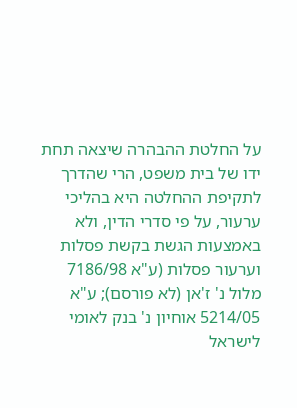על החלטת ההבהרה שיצאה תחת ידו של בית משפט, הרי שהדרך לתקיפת ההחלטה היא בהליכי ערעור, על פי סדרי הדין, ולא באמצעות הגשת בקשת פסלות וערעור פסלות (ע"א 7186/98 מלול נ' ז'אן (לא פורסם); ע"א 5214/05 אוחיון נ' בנק לאומי לישראל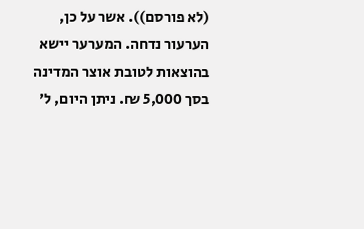(לא פורסם)). אשר על כן, הערעור נדחה. המערער יישא בהוצאות לטובת אוצר המדינה בסך 5,000 ₪. ניתן היום, ל'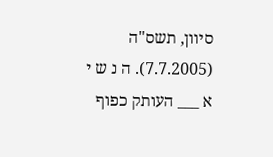סיוון, תשס"ה (7.7.2005). ה נ ש י א ___ העותק כפוף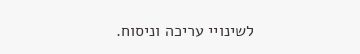לשינויי עריכה וניסוח.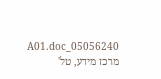05056240_A01.doc מרכז מידע, טל'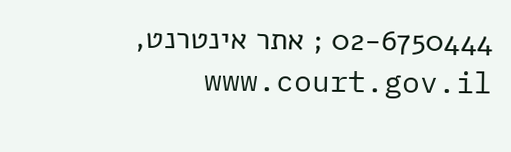02-6750444 ; אתר אינטרנט, www.court.gov.il